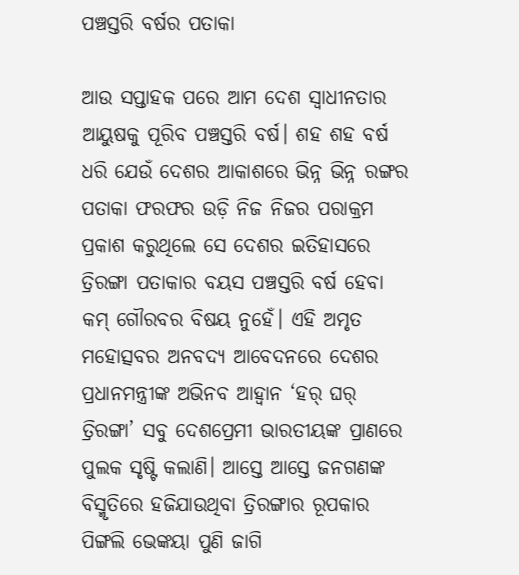ପଞ୍ଚସ୍ତରି ବର୍ଷର ପତାକା

ଆଉ ସପ୍ତାହକ ପରେ ଆମ ଦେଶ ସ୍ବାଧୀନତାର ଆୟୁଷକୁ ପୂରିବ ପଞ୍ଚସ୍ତରି ବର୍ଷ। ଶହ ଶହ ବର୍ଷ ଧରି ଯେଉଁ ଦେଶର ଆକାଶରେ ଭିନ୍ନ ଭିନ୍ନ ରଙ୍ଗର ପତାକା ଫରଫର ଉଡ଼ି ନିଜ ନିଜର ପରାକ୍ରମ ପ୍ରକାଶ କରୁଥିଲେ ସେ ଦେଶର ଇତିହାସରେ ତ୍ରିରଙ୍ଗା ପତାକାର ବୟସ ପଞ୍ଚସ୍ତରି ବର୍ଷ ହେବା କମ୍‌ ଗୌରବର ବିଷୟ ନୁହେଁ। ଏହି ଅମୃତ ମହୋତ୍ସବର ଅନବଦ୍ୟ ଆବେଦନରେ ଦେଶର ପ୍ରଧାନମନ୍ତ୍ରୀଙ୍କ ଅଭିନବ ଆହ୍ବାନ ‘ହର୍‌ ଘର୍‌ ତ୍ରିରଙ୍ଗା’ ସବୁ ଦେଶପ୍ରେମୀ ଭାରତୀୟଙ୍କ ପ୍ରାଣରେ ପୁଲକ ସୃଷ୍ଟି କଲାଣି। ଆସ୍ତେ ଆସ୍ତେ ଜନଗଣଙ୍କ ବିସ୍ମୃତିରେ ହଜିଯାଉଥିବା ତ୍ରିରଙ୍ଗାର ରୂପକାର ପିଙ୍ଗଲି ଭେଙ୍କୟା ପୁଣି ଜାଗି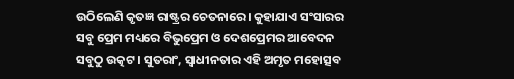ଉଠିଲେଣି କୃତଜ୍ଞ ରାଷ୍ଟ୍ରର ଚେତନାରେ। କୁହାଯାଏ ସଂସାରର ସବୁ ପ୍ରେମ ମଧ୍ୟରେ ବିଭୁପ୍ରେମ ଓ ଦେଶପ୍ରେମର ଆବେଦନ ସବୁଠୁ ଉତ୍କଟ। ସୁତରାଂ, ସ୍ବାଧୀନତାର ଏହି ଅମୃତ ମହୋତ୍ସବ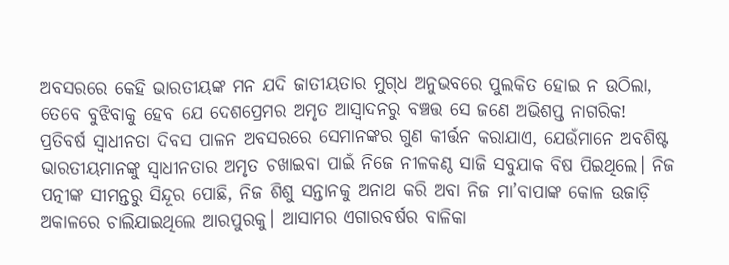ଅବସରରେ କେହି ଭାରତୀୟଙ୍କ ମନ ଯଦି ଜାତୀୟତାର ମୁଗ୍‌ଧ ଅନୁଭବରେ ପୁଲକିତ ହୋଇ ନ ଉଠିଲା, ତେବେ ବୁଝିବାକୁ ହେବ ଯେ ଦେଶପ୍ରେମର ଅମୃତ ଆସ୍ବାଦନରୁ ବଞ୍ଚତ୍ତ ସେ ଜଣେ ଅଭିଶପ୍ତ ନାଗରିକ!
ପ୍ରତିବର୍ଷ ସ୍ବାଧୀନତା ଦିବସ ପାଳନ ଅବସରରେ ସେମାନଙ୍କର ଗୁଣ କୀର୍ତ୍ତନ କରାଯାଏ, ଯେଉଁମାନେ ଅବଶିଷ୍ଟ ଭାରତୀୟମାନଙ୍କୁ ସ୍ବାଧୀନତାର ଅମୃତ ଚଖାଇବା ପାଇଁ ନିଜେ ନୀଳକଣ୍ଠ ସାଜି ସବୁଯାକ ବିଷ ପିଇଥିଲେ। ନିଜ ପତ୍ନୀଙ୍କ ସୀମନ୍ତରୁ ସିନ୍ଦୂର ପୋଛି, ନିଜ ଶିଶୁ ସନ୍ତାନକୁ ଅନାଥ କରି ଅବା ନିଜ ମା’ବାପାଙ୍କ କୋଳ ଉଜାଡ଼ି ଅକାଳରେ ଚାଲିଯାଇଥିଲେ ଆରପୁରକୁ। ଆସାମର ଏଗାରବର୍ଷର ବାଳିକା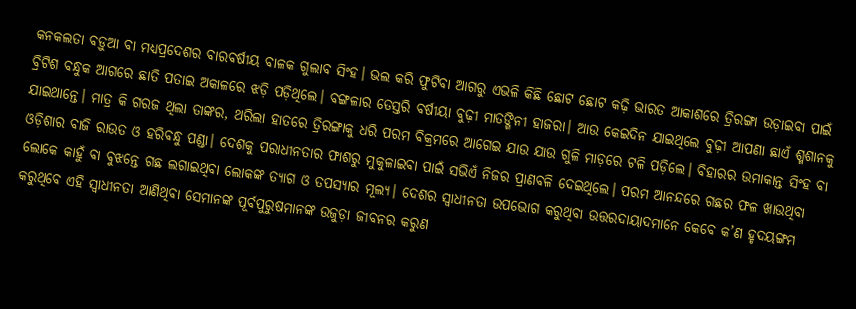କନକଲତା ବଡ଼ୁଆ ବା ମଧ୍ୟପ୍ରଦେଶର ବାରବର୍ଷୀୟ ବାଳକ ଗୁଲାବ ସିଂହ। ଭଲ କରି ଫୁଟିବା ଆଗରୁ ଏଭଳି କିଛି ଛୋଟ ଛୋଟ କଢ଼ି ଭାରତ ଆକାଶରେ ତ୍ରିରଙ୍ଗା ଉଡ଼ାଇବା ପାଇଁ ବ୍ରିଟିଶ ବନ୍ଧୁକ ଆଗରେ ଛାତି ପତାଇ ଅକାଳରେ ଝଡ଼ି ପଡ଼ିଥିଲେ। ବଙ୍ଗଳାର ତେସ୍ତରି ବର୍ଷୀୟା ବୁଢ଼ୀ ମାତଙ୍ଗିନୀ ହାଜରା। ଆଉ କେଇଦିନ ଯାଇଥିଲେ ବୁଢ଼ୀ ଆପଣା ଛାଏଁ ଶ୍ମଶାନକୁ ଯାଇଥାନ୍ତେ। ମାତ୍ର କି ଗରଜ ଥିଲା ତାଙ୍କର, ଥରିଲା ହାତରେ ତ୍ରିରଙ୍ଗାକୁ ଧରି ପରମ ବିକ୍ରମରେ ଆଗେଇ ଯାଉ ଯାଉ ଗୁଳି ମାଡ଼ରେ ଟଳି ପଡ଼ିଲେ। ବିହାରର ଉମାକାନ୍ତ ସିଂହ ବା ଓଡ଼ିଶାର ବାଜି ରାଉତ ଓ ହରିବନ୍ଧୁ ପଣ୍ଡା। ଦେଶକୁ ପରାଧୀନତାର ଫାଶରୁ ମୁକୁଳାଇବା ପାଇଁ ସଭିଏଁ ନିଜର ପ୍ରାଣବଳି ଦେଇଥିଲେ। ପରମ ଆନନ୍ଦରେ ଗଛର ଫଳ ଖାଉଥିବା ଲୋକେ କାହୁଁ ବା ବୁଝନ୍ତେ ଗଛ ଲଗାଇଥିବା ଲୋକଙ୍କ ତ୍ୟାଗ ଓ ତପସ୍ୟାର ମୂଲ୍ୟ। ଦେଶର ସ୍ବାଧୀନତା ଉପଭୋଗ କରୁଥିବା ଉତ୍ତରଦାୟାଦମାନେ କେବେ କ’ଣ ହୃଦୟଙ୍ଗମ କରୁଥିବେ ଏହି ସ୍ବାଧୀନତା ଆଣିଥିବା ସେମାନଙ୍କ ପୂର୍ବପୁରୁଷମାନଙ୍କ ଉଜୁଡ଼ା ଜୀବନର କରୁଣ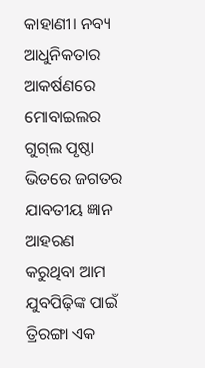କାହାଣୀ। ନବ୍ୟ ଆଧୁନିକତାର ଆକର୍ଷଣରେ ମୋବାଇଲର ଗୁଗ୍‌ଲ ପୃଷ୍ଠା ଭିତରେ ଜଗତର ଯାବତୀୟ ଜ୍ଞାନ ଆହରଣ କରୁଥିବା ଆମ ଯୁବପିଢ଼ିଙ୍କ ପାଇଁ ତ୍ରିରଙ୍ଗା ଏକ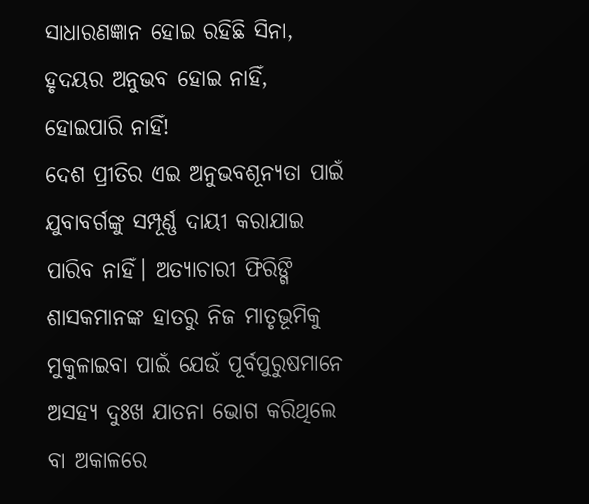ସାଧାରଣଜ୍ଞାନ ହୋଇ ରହିଛି ସିନା, ହୃଦୟର ଅନୁଭବ ହୋଇ ନାହିଁ, ହୋଇପାରି ନାହିଁ!
ଦେଶ ପ୍ରୀତିର ଏଇ ଅନୁଭବଶୂନ୍ୟତା ପାଇଁ ଯୁବାବର୍ଗଙ୍କୁ ସମ୍ପୂର୍ଣ୍ଣ ଦାୟୀ କରାଯାଇ ପାରିବ ନାହିଁ। ଅତ୍ୟାଚାରୀ ଫିରିଙ୍ଗି ଶାସକମାନଙ୍କ ହାତରୁ ନିଜ ମାତୃଭୂମିକୁ ମୁକୁଳାଇବା ପାଇଁ ଯେଉଁ ପୂର୍ବପୁରୁଷମାନେ ଅସହ୍ୟ ଦୁଃଖ ଯାତନା ଭୋଗ କରିଥିଲେ ବା ଅକାଳରେ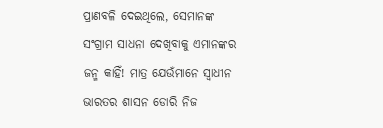ପ୍ରାଣବଳି ଦେଇଥିଲେ, ସେମାନଙ୍କ ସଂଗ୍ରାମ ସାଧନା ଦେଖିବାକୁ ଏମାନଙ୍କର ଜନ୍ମ କାହିଁ! ମାତ୍ର ଯେଉଁମାନେ ସ୍ବାଧୀନ ଭାରତର ଶାସନ ଡୋରି ନିଜ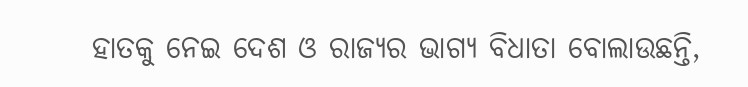ହାତକୁ ନେଇ ଦେଶ ଓ ରାଜ୍ୟର ଭାଗ୍ୟ ବିଧାତା ବୋଲାଉଛନ୍ତି,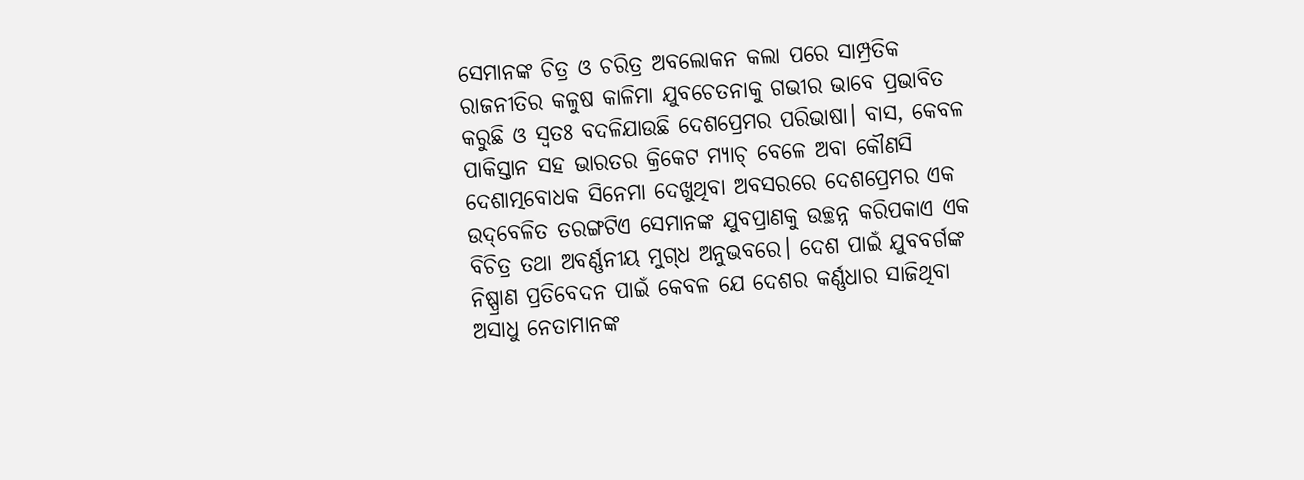ସେମାନଙ୍କ ଚିତ୍ର ଓ ଚରିତ୍ର ଅବଲୋକନ କଲା ପରେ ସାମ୍ପ୍ରତିକ ରାଜନୀତିର କଳୁଷ କାଳିମା ଯୁବଚେତନାକୁ ଗଭୀର ଭାବେ ପ୍ରଭାବିତ କରୁଛି ଓ ସ୍ବତଃ ବଦଳିଯାଉଛି ଦେଶପ୍ରେମର ପରିଭାଷା। ବାସ, କେବଳ ପାକିସ୍ତାନ ସହ ଭାରତର କ୍ରିକେଟ ମ୍ୟାଚ୍‌ ବେଳେ ଅବା କୌଣସି ଦେଶାତ୍ମବୋଧକ ସିନେମା ଦେଖୁଥିବା ଅବସରରେ ଦେଶପ୍ରେମର ଏକ ଉଦ୍‌ବେଳିତ ତରଙ୍ଗଟିଏ ସେମାନଙ୍କ ଯୁବପ୍ରାଣକୁ ଉଚ୍ଛନ୍ନ କରିପକାଏ ଏକ ବିଚିତ୍ର ତଥା ଅବର୍ଣ୍ଣନୀୟ ମୁଗ୍‌ଧ ଅନୁଭବରେ। ଦେଶ ପାଇଁ ଯୁବବର୍ଗଙ୍କ ନିଷ୍ପ୍ରାଣ ପ୍ରତିବେଦନ ପାଇଁ କେବଳ ଯେ ଦେଶର କର୍ଣ୍ଣଧାର ସାଜିଥିବା ଅସାଧୁ ନେତାମାନଙ୍କ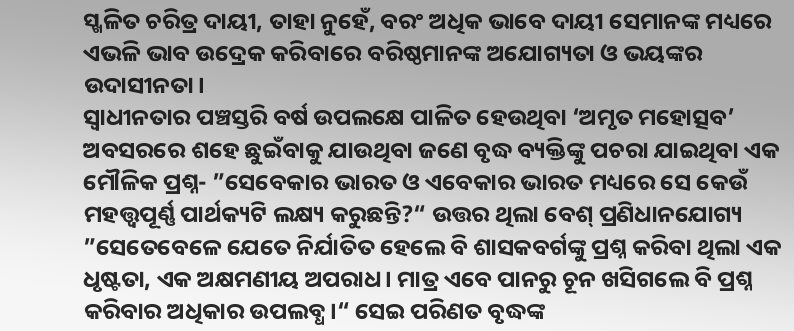ସ୍ଖଳିତ ଚରିତ୍ର ଦାୟୀ, ତାହା ନୁହେଁ, ବରଂ ଅଧିକ ଭାବେ ଦାୟୀ ସେମାନଙ୍କ ମଧ୍ୟରେ ଏଭଳି ଭାବ ଉଦ୍ରେକ କରିବାରେ ବରିଷ୍ଠମାନଙ୍କ ଅଯୋଗ୍ୟତା ଓ ଭୟଙ୍କର ଉଦାସୀନତା।
ସ୍ବାଧୀନତାର ପଞ୍ଚସ୍ତରି ବର୍ଷ ଉପଲକ୍ଷେ ପାଳିତ ହେଉଥିବା ‘ଅମୃତ ମହୋତ୍ସବ’ ଅବସରରେ ଶହେ ଛୁଇଁବାକୁ ଯାଉଥିବା ଜଣେ ବୃଦ୍ଧ ବ୍ୟକ୍ତିଙ୍କୁ ପଚରା ଯାଇଥିବା ଏକ ମୌଳିକ ପ୍ରଶ୍ନ- ”ସେବେକାର ଭାରତ ଓ ଏବେକାର ଭାରତ ମଧ୍ୟରେ ସେ କେଉଁ ମହତ୍ତ୍ୱପୂର୍ଣ୍ଣ ପାର୍ଥକ୍ୟଟି ଲକ୍ଷ୍ୟ କରୁଛନ୍ତି?“ ଉତ୍ତର ଥିଲା ବେଶ୍‌ ପ୍ରଣିଧାନଯୋଗ୍ୟ ”ସେତେବେଳେ ଯେତେ ନିର୍ଯାତିତ ହେଲେ ବି ଶାସକବର୍ଗଙ୍କୁ ପ୍ରଶ୍ନ କରିବା ଥିଲା ଏକ ଧୃଷ୍ଟତା, ଏକ ଅକ୍ଷମଣୀୟ ଅପରାଧ। ମାତ୍ର ଏବେ ପାନରୁ ଚୂନ ଖସିଗଲେ ବି ପ୍ରଶ୍ନ କରିବାର ଅଧିକାର ଉପଲବ୍ଧ।“ ସେଇ ପରିଣତ ବୃଦ୍ଧଙ୍କ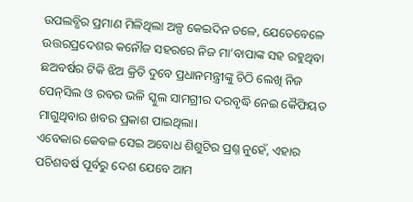ଉପଲବ୍ଧିର ପ୍ରମାଣ ମିଳିଥିଲା ଅଳ୍ପ କେଇଦିନ ତଳେ, ଯେତେବେଳେ ଉତ୍ତରପ୍ରଦେଶର କନୌଜ ସହରରେ ନିଜ ମା’ବାପାଙ୍କ ସହ ରହୁଥିବା ଛଅବର୍ଷର ଟିକି ଝିଅ କ୍ରିତି ଦୁବେ ପ୍ରଧାନମନ୍ତ୍ରୀଙ୍କୁ ଚିଠି ଲେଖି ନିଜ ପେନ୍‌ସିଲ ଓ ରବର ଭଳି ସ୍କୁଲ ସାମଗ୍ରୀର ଦରବୃଦ୍ଧି ନେଇ କୈଫିୟତ ମାଗୁଥିବାର ଖବର ପ୍ରକାଶ ପାଇଥିଲା।
ଏବେକାର କେବଳ ସେଇ ଅବୋଧ ଶିଶୁଟିର ପ୍ରଶ୍ନ ନୁହେଁ, ଏହାର ପଚିଶବର୍ଷ ପୂର୍ବରୁ ଦେଶ ଯେବେ ଆମ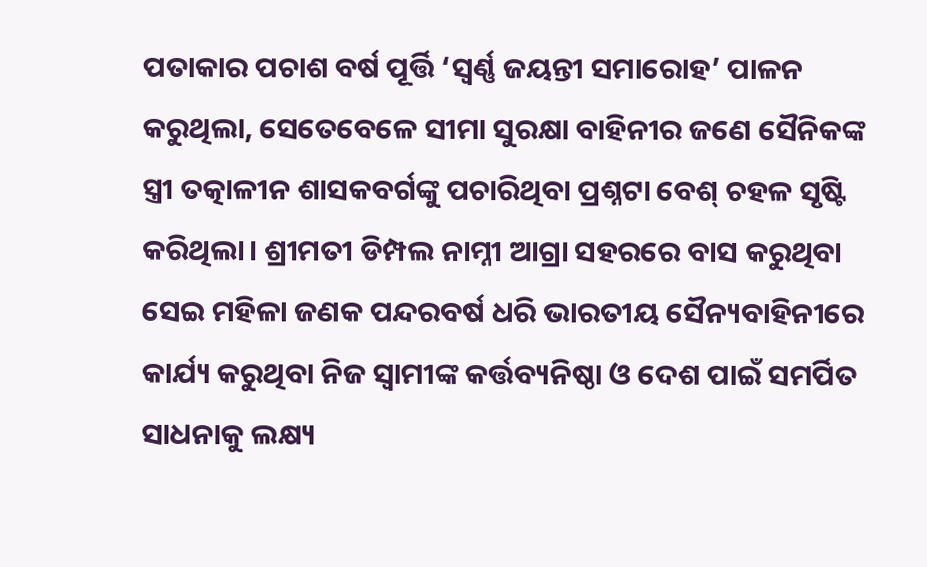ପତାକାର ପଚାଶ ବର୍ଷ ପୂର୍ତ୍ତି ‘ସ୍ବର୍ଣ୍ଣ ଜୟନ୍ତୀ ସମାରୋହ’ ପାଳନ କରୁଥିଲା, ସେତେବେଳେ ସୀମା ସୁରକ୍ଷା ବାହିନୀର ଜଣେ ସୈନିକଙ୍କ ସ୍ତ୍ରୀ ତତ୍କାଳୀନ ଶାସକବର୍ଗଙ୍କୁ ପଚାରିଥିବା ପ୍ରଶ୍ନଟା ବେଶ୍‌ ଚହଳ ସୃଷ୍ଟି କରିଥିଲା। ଶ୍ରୀମତୀ ଡିମ୍ପଲ ନାମ୍ନୀ ଆଗ୍ରା ସହରରେ ବାସ କରୁଥିବା ସେଇ ମହିଳା ଜଣକ ପନ୍ଦରବର୍ଷ ଧରି ଭାରତୀୟ ସୈନ୍ୟବାହିନୀରେ କାର୍ଯ୍ୟ କରୁଥିବା ନିଜ ସ୍ବାମୀଙ୍କ କର୍ତ୍ତବ୍ୟନିଷ୍ଠା ଓ ଦେଶ ପାଇଁ ସମର୍ପିତ ସାଧନାକୁ ଲକ୍ଷ୍ୟ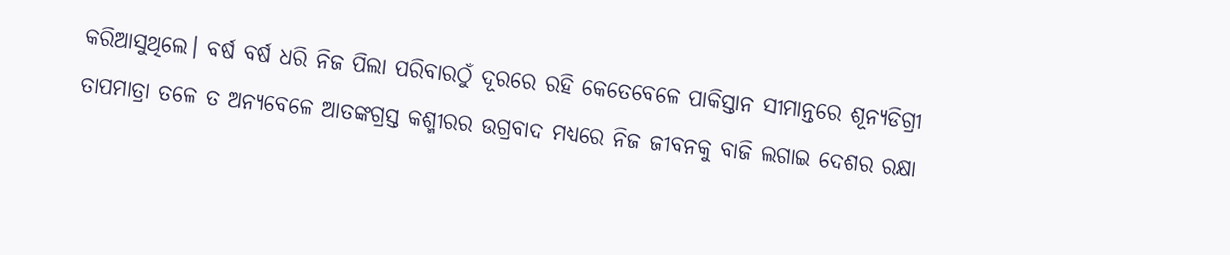କରିଆସୁଥିଲେ। ବର୍ଷ ବର୍ଷ ଧରି ନିଜ ପିଲା ପରିବାରଠୁଁ ଦୂରରେ ରହି କେତେବେଳେ ପାକିସ୍ତାନ ସୀମାନ୍ତରେ ଶୂନ୍ୟଡିଗ୍ରୀ ତାପମାତ୍ରା ତଳେ ତ ଅନ୍ୟବେଳେ ଆତଙ୍କଗ୍ରସ୍ତ କଶ୍ମୀରର ଉଗ୍ରବାଦ ମଧ୍ୟରେ ନିଜ ଜୀବନକୁ ବାଜି ଲଗାଇ ଦେଶର ରକ୍ଷା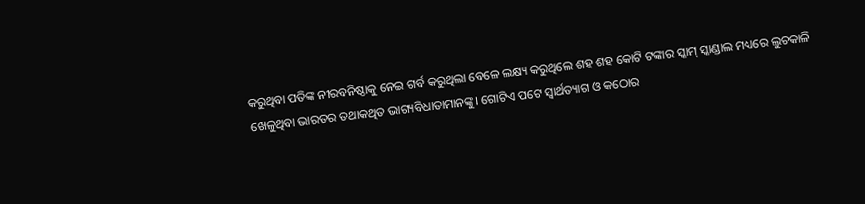କରୁଥିବା ପତିଙ୍କ ନୀରବନିଷ୍ଠାକୁ ନେଇ ଗର୍ବ କରୁଥିଲା ବେଳେ ଲକ୍ଷ୍ୟ କରୁଥିଲେ ଶହ ଶହ କୋଟି ଟଙ୍କାର ସ୍କାମ୍‌ ସ୍କାଣ୍ଡାଲ ମଧ୍ୟରେ ଲୁଚକାଳି ଖେଳୁଥିବା ଭାରତର ତଥାକଥିତ ଭାଗ୍ୟବିଧାତାମାନଙ୍କୁ। ଗୋଟିଏ ପଟେ ସ୍ବାର୍ଥତ୍ୟାଗ ଓ କଠୋର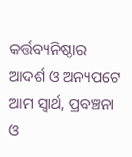କର୍ତ୍ତବ୍ୟନିଷ୍ଠାର ଆଦର୍ଶ ଓ ଅନ୍ୟପଟେ ଆମ ସ୍ବାର୍ଥ, ପ୍ରବଞ୍ଚନା ଓ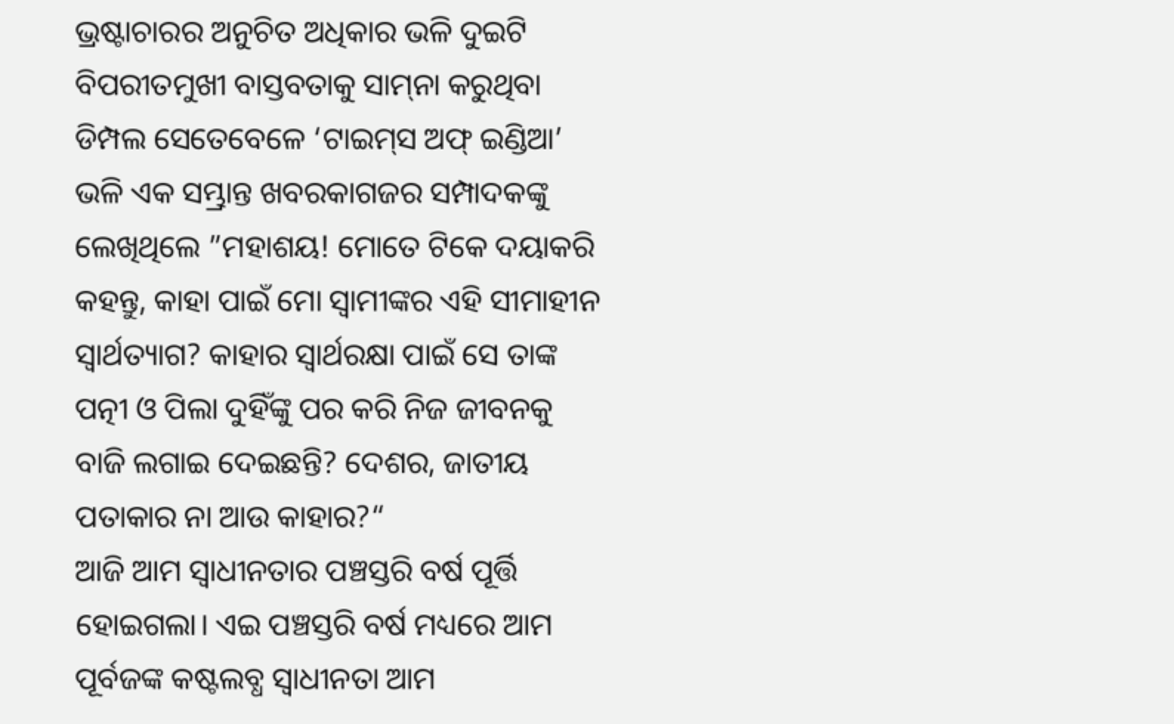ଭ୍ରଷ୍ଟାଚାରର ଅନୁଚିତ ଅଧିକାର ଭଳି ଦୁଇଟି ବିପରୀତମୁଖୀ ବାସ୍ତବତାକୁ ସାମ୍‌ନା କରୁଥିବା ଡିମ୍ପଲ ସେତେବେଳେ ‘ଟାଇମ୍‌ସ ଅଫ୍‌ ଇଣ୍ଡିଆ’ ଭଳି ଏକ ସମ୍ଭ୍ରାନ୍ତ ଖବରକାଗଜର ସମ୍ପାଦକଙ୍କୁ ଲେଖିଥିଲେ ”ମହାଶୟ! ମୋତେ ଟିକେ ଦୟାକରି କହନ୍ତୁ, କାହା ପାଇଁ ମୋ ସ୍ବାମୀଙ୍କର ଏହି ସୀମାହୀନ ସ୍ବାର୍ଥତ୍ୟାଗ? କାହାର ସ୍ବାର୍ଥରକ୍ଷା ପାଇଁ ସେ ତାଙ୍କ ପତ୍ନୀ ଓ ପିଲା ଦୁହିଁଙ୍କୁ ପର କରି ନିଜ ଜୀବନକୁ ବାଜି ଲଗାଇ ଦେଇଛନ୍ତି? ଦେଶର, ଜାତୀୟ ପତାକାର ନା ଆଉ କାହାର?“
ଆଜି ଆମ ସ୍ବାଧୀନତାର ପଞ୍ଚସ୍ତରି ବର୍ଷ ପୂର୍ତ୍ତି ହୋଇଗଲା। ଏଇ ପଞ୍ଚସ୍ତରି ବର୍ଷ ମଧ୍ୟରେ ଆମ ପୂର୍ବଜଙ୍କ କଷ୍ଟଲବ୍ଧ ସ୍ବାଧୀନତା ଆମ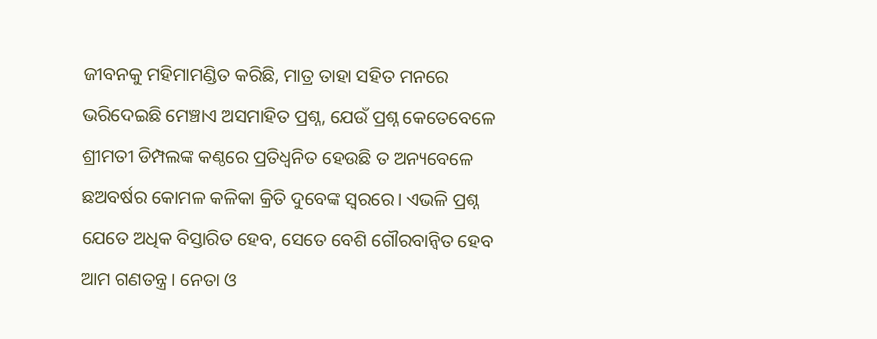ଜୀବନକୁ ମହିମାମଣ୍ଡିତ କରିଛି, ମାତ୍ର ତାହା ସହିତ ମନରେ ଭରିଦେଇଛି ମେଞ୍ଚାଏ ଅସମାହିତ ପ୍ରଶ୍ନ, ଯେଉଁ ପ୍ରଶ୍ନ କେତେବେଳେ ଶ୍ରୀମତୀ ଡିମ୍ପଲଙ୍କ କଣ୍ଠରେ ପ୍ରତିଧ୍ୱନିତ ହେଉଛି ତ ଅନ୍ୟବେଳେ ଛଅବର୍ଷର କୋମଳ କଳିକା କ୍ରିତି ଦୁବେଙ୍କ ସ୍ବରରେ। ଏଭଳି ପ୍ରଶ୍ନ ଯେତେ ଅଧିକ ବିସ୍ତାରିତ ହେବ, ସେତେ ବେଶି ଗୌରବାନ୍ବିତ ହେବ ଆମ ଗଣତନ୍ତ୍ର। ନେତା ଓ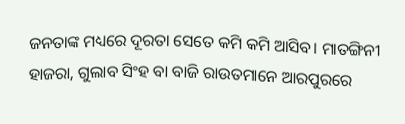ଜନତାଙ୍କ ମଧ୍ୟରେ ଦୂରତା ସେତେ କମି କମି ଆସିବ। ମାତଙ୍ଗିନୀ ହାଜରା, ଗୁଲାବ ସିଂହ ବା ବାଜି ରାଉତମାନେ ଆରପୁରରେ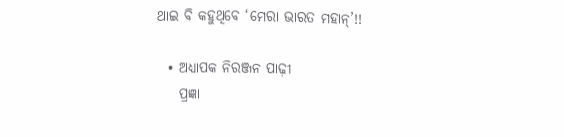ଥାଇ ବି କହୁଥିବେ ‘ମେରା ଭାରତ ମହାନ୍‌’!!

  • ଅଧ୍ୟାପକ ନିରଞ୍ଜନ ପାଢ଼ୀ
    ପ୍ରଜ୍ଞା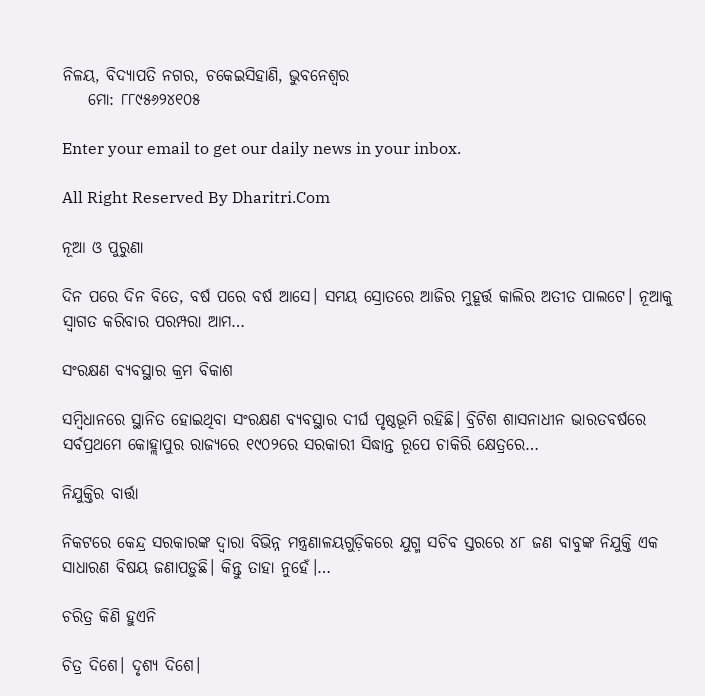ନିଳୟ, ବିଦ୍ୟାପତି ନଗର, ଚକେଇସିହାଣି, ଭୁବନେଶ୍ୱର
    ମୋ: ୮୮୯୫୬୨୪୧୦୫

Enter your email to get our daily news in your inbox.

All Right Reserved By Dharitri.Com

ନୂଆ ଓ ପୁରୁଣା

ଦିନ ପରେ ଦିନ ବିତେ, ବର୍ଷ ପରେ ବର୍ଷ ଆସେ। ସମୟ ସ୍ରୋତରେ ଆଜିର ମୁହୂର୍ତ୍ତ କାଲିର ଅତୀତ ପାଲଟେ। ନୂଆକୁ ସ୍ବାଗତ କରିବାର ପରମ୍ପରା ଆମ…

ସଂରକ୍ଷଣ ବ୍ୟବସ୍ଥାର କ୍ରମ ବିକାଶ

ସମ୍ବିଧାନରେ ସ୍ଥାନିତ ହୋଇଥିବା ସଂରକ୍ଷଣ ବ୍ୟବସ୍ଥାର ଦୀର୍ଘ ପୃଷ୍ଠଭୂମି ରହିଛି। ବ୍ରିଟିଶ ଶାସନାଧୀନ ଭାରତବର୍ଷରେ ସର୍ବପ୍ରଥମେ କୋହ୍ଲାପୁର ରାଜ୍ୟରେ ୧୯୦୨ରେ ସରକାରୀ ସିଦ୍ଧାନ୍ତ ରୂପେ ଚାକିରି କ୍ଷେତ୍ରରେ…

ନିଯୁକ୍ତିର ବାର୍ତ୍ତା

ନିକଟରେ କେନ୍ଦ୍ର ସରକାରଙ୍କ ଦ୍ୱାରା ବିଭିନ୍ନ ମନ୍ତ୍ରଣାଳୟଗୁଡ଼ିକରେ ଯୁଗ୍ମ ସଚିବ ସ୍ତରରେ ୪୮ ଜଣ ବାବୁଙ୍କ ନିଯୁକ୍ତି ଏକ ସାଧାରଣ ବିଷୟ ଜଣାପଡ଼ୁଛି। କିନ୍ତୁ ତାହା ନୁହେଁ।…

ଚରିତ୍ର କିଣି ହୁଏନି

ଚିତ୍ର ଦିଶେ। ଦୃଶ୍ୟ ଦିଶେ।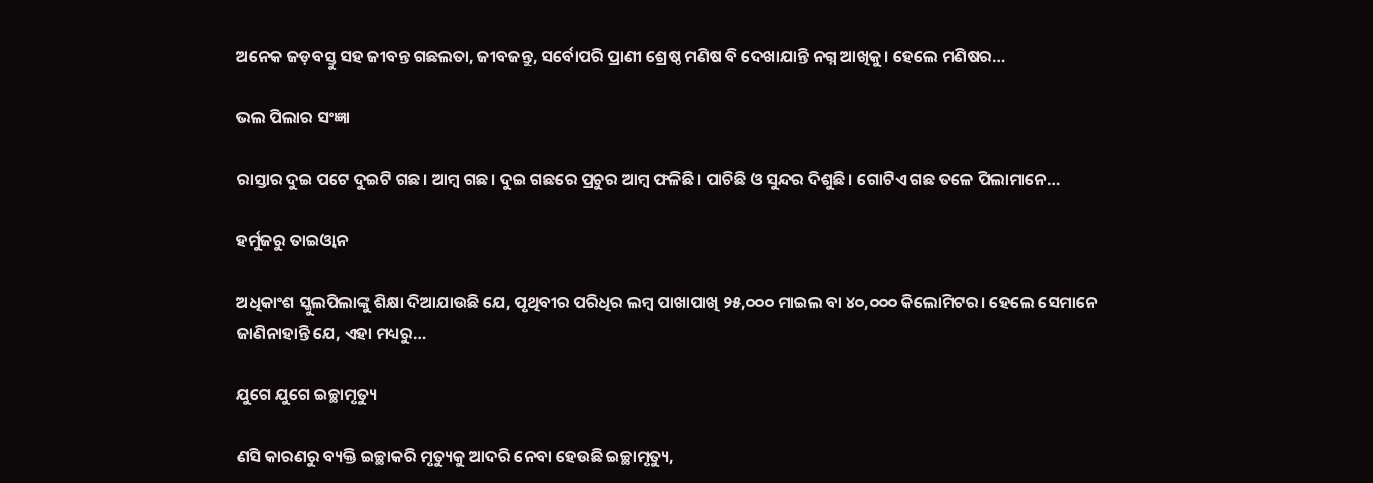ଅନେକ ଜଡ଼ବସ୍ତୁ ସହ ଜୀବନ୍ତ ଗଛଲତା, ଜୀବଜନ୍ତୁ, ସର୍ବୋପରି ପ୍ରାଣୀ ଶ୍ରେଷ୍ଠ ମଣିଷ ବି ଦେଖାଯାନ୍ତି ନଗ୍ନ ଆଖିକୁ। ହେଲେ ମଣିଷର…

ଭଲ ପିଲାର ସଂଜ୍ଞା

ରାସ୍ତାର ଦୁଇ ପଟେ ଦୁଇଟି ଗଛ। ଆମ୍ବ ଗଛ। ଦୁଇ ଗଛରେ ପ୍ରଚୁର ଆମ୍ବ ଫଳିଛି। ପାଚିଛି ଓ ସୁନ୍ଦର ଦିଶୁଛି। ଗୋଟିଏ ଗଛ ତଳେ ପିଲାମାନେ…

ହର୍ମୁଜରୁ ତାଇଓ୍ବାନ

ଅଧିକାଂଶ ସ୍କୁଲପିଲାଙ୍କୁ ଶିକ୍ଷା ଦିଆଯାଉଛି ଯେ, ପୃଥିବୀର ପରିଧିର ଲମ୍ବ ପାଖାପାଖି ୨୫,୦୦୦ ମାଇଲ ବା ୪୦,୦୦୦ କିଲୋମିଟର। ହେଲେ ସେମାନେ ଜାଣିନାହାନ୍ତି ଯେ, ଏହା ମଧ୍ୟରୁ…

ଯୁଗେ ଯୁଗେ ଇଚ୍ଛାମୃତ୍ୟୁ

ଣସି କାରଣରୁ ବ୍ୟକ୍ତି ଇଚ୍ଛାକରି ମୃତ୍ୟୁକୁ ଆଦରି ନେବା ହେଉଛି ଇଚ୍ଛାମୃତ୍ୟୁ,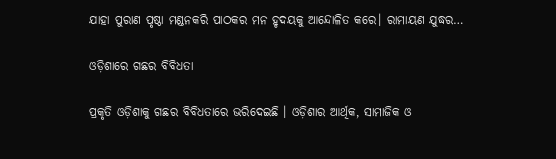ଯାହା ପୁରାଣ ପୃଷ୍ଠା ମଣ୍ଡନକରି ପାଠକର ମନ ହୃଦୟକୁ ଆନ୍ଦୋଳିତ କରେ। ରାମାୟଣ ଯୁଦ୍ଧର…

ଓଡ଼ିଶାରେ ଗଛର ବିବିଧତା

ପ୍ରକୃତି ଓଡ଼ିଶାକୁ ଗଛର ବିବିଧତାରେ ଭରିଦେଇଛି । ଓଡ଼ିଶାର ଆର୍ଥିକ, ସାମାଜିକ ଓ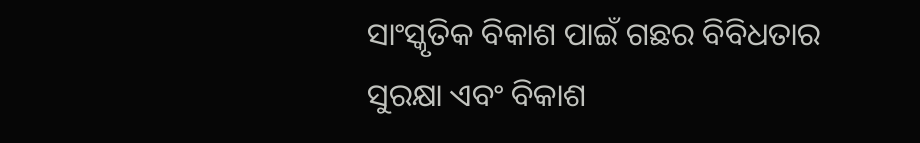ସାଂସ୍କୃତିକ ବିକାଶ ପାଇଁ ଗଛର ବିବିଧତାର ସୁରକ୍ଷା ଏବଂ ବିକାଶ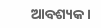ଆବଶ୍ୟକ।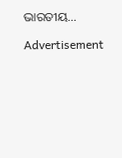ଭାରତୀୟ…

Advertisement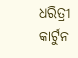ଧରିତ୍ରୀ କାର୍ଟୁନ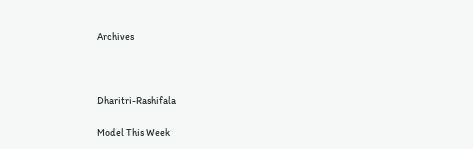Archives



Dharitri-Rashifala

Model This Week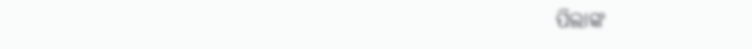ପିଲାଙ୍କ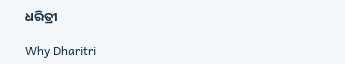ଧରିତ୍ରୀ

Why Dharitri